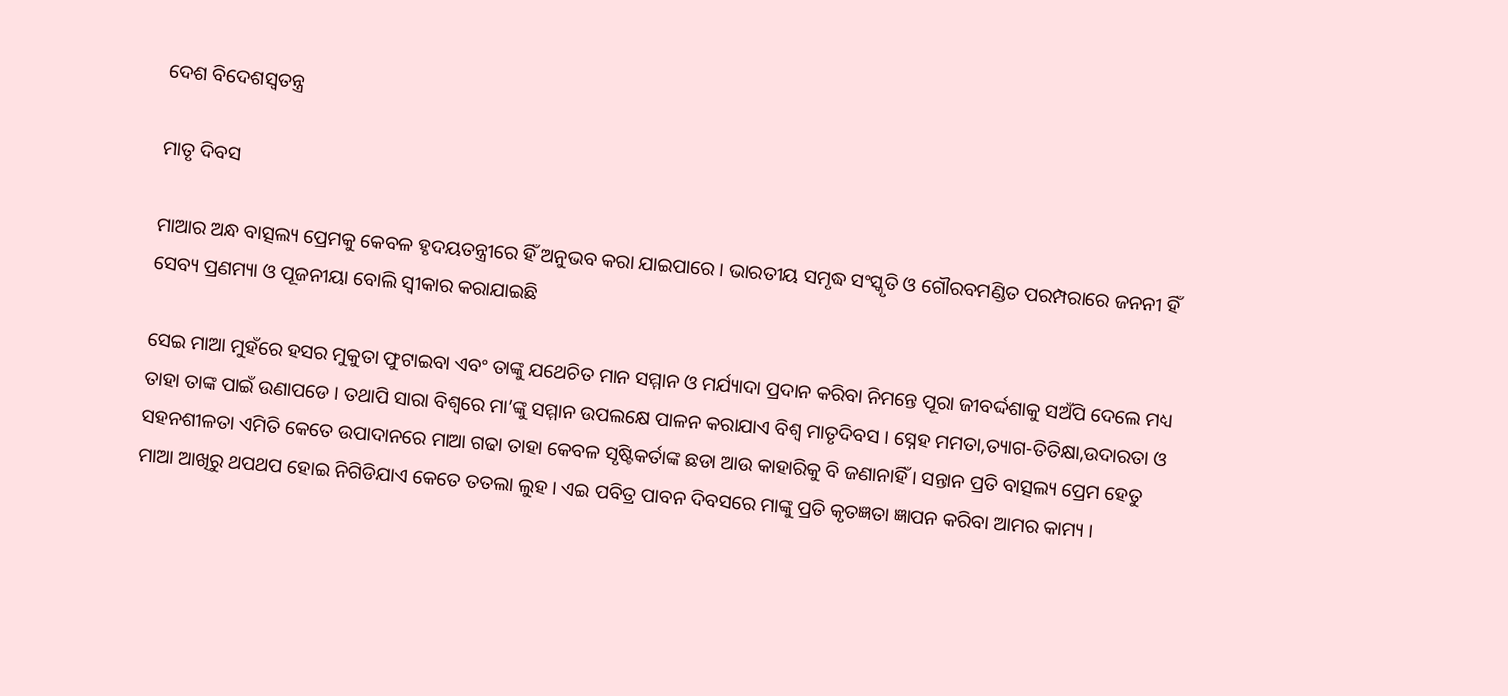ଦେଶ ବିଦେଶସ୍ୱତନ୍ତ୍ର

ମାତୃ ଦିବସ

ମାଆର ଅନ୍ଧ ବାତ୍ସଲ୍ୟ ପ୍ରେମକୁ କେବଳ ହୃଦୟତନ୍ତ୍ରୀରେ ହିଁ ଅନୁଭବ କରା ଯାଇପାରେ । ଭାରତୀୟ ସମୃଦ୍ଧ ସଂସ୍କୃତି ଓ ଗୌରବମଣ୍ଡିତ ପରମ୍ପରାରେ ଜନନୀ ହିଁ ସେବ୍ୟ ପ୍ରଣମ୍ୟା ଓ ପୂଜନୀୟା ବୋଲି ସ୍ୱୀକାର କରାଯାଇଛି

ସେଇ ମାଆ ମୁହଁରେ ହସର ମୁକୁତା ଫୁଟାଇବା ଏବଂ ତାଙ୍କୁ ଯଥେଚିତ ମାନ ସମ୍ମାନ ଓ ମର୍ଯ୍ୟାଦା ପ୍ରଦାନ କରିବା ନିମନ୍ତେ ପୂରା ଜୀବର୍ଦ୍ଦଶାକୁ ସଅଁପି ଦେଲେ ମଧ୍ୟ ତାହା ତାଙ୍କ ପାଇଁ ଉଣାପଡେ । ତଥାପି ସାରା ବିଶ୍ୱରେ ମା’ଙ୍କୁ ସମ୍ମାନ ଉପଲକ୍ଷେ ପାଳନ କରାଯାଏ ବିଶ୍ୱ ମାତୃଦିବସ । ସ୍ନେହ ମମତା,ତ୍ୟାଗ-ତିତିକ୍ଷା,ଉଦାରତା ଓ ସହନଶୀଳତା ଏମିତି କେତେ ଉପାଦାନରେ ମାଆ ଗଢା ତାହା କେବଳ ସୃଷ୍ଟିକର୍ତାଙ୍କ ଛଡା ଆଉ କାହାରିକୁ ବି ଜଣାନାହିଁ । ସନ୍ତାନ ପ୍ରତି ବାତ୍ସଲ୍ୟ ପ୍ରେମ ହେତୁ ମାଆ ଆଖିରୁ ଥପଥପ ହୋଇ ନିଗିଡିଯାଏ କେତେ ତତଲା ଲୁହ । ଏଇ ପବିତ୍ର ପାବନ ଦିବସରେ ମାଙ୍କୁ ପ୍ରତି କୃତଜ୍ଞତା ଜ୍ଞାପନ କରିବା ଆମର କାମ୍ୟ ।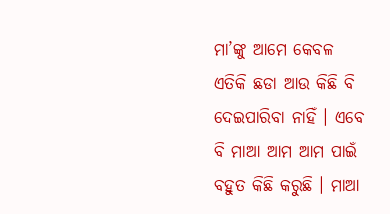ମା’ଙ୍କୁ ଆମେ କେବଳ ଏତିକି ଛଡା ଆଉ କିଛି ବି ଦେଇପାରିବା ନାହିଁ । ଏବେ ବି ମାଆ ଆମ ଆମ ପାଇଁ ବହୁତ କିଛି କରୁଛି । ମାଆ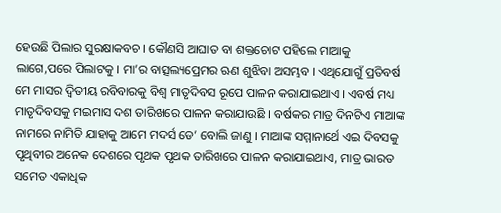ହେଉଛି ପିଲାର ସୁରକ୍ଷାକବଚ । କୌଣସି ଆଘାତ ବା ଶକ୍ତଚୋଟ ପହିଲେ ମାଆକୁ ଲାଗେ,ପରେ ପିଲାଟକୁ । ମା’ର ବାତ୍ସଲ୍ୟପ୍ରେମର ଋଣ ଶୁଝିବା ଅସମ୍ଭବ । ଏଥିଯୋଗୁଁ ପ୍ରତିବର୍ଷ ମେ ମାସର ଦ୍ୱିତୀୟ ରବିବାରକୁ ବିଶ୍ୱ ମାତୃଦିବସ ରୂପେ ପାଳନ କରାଯାଇଥାଏ । ଏବର୍ଷ ମଧ୍ୟ ମାତୃଦିବସକୁ ମଇମାସ ଦଶ ତାରିଖରେ ପାଳନ କରାଯାଉଛି । ବର୍ଷକର ମାତ୍ର ଦିନଟିଏ ମାଆଙ୍କ ନାମରେ ନାମିତି ଯାହାକୁ ଆମେ ମଦର୍ସ ଡେ’ ବୋଲି ଜାଣୁ । ମାଆଙ୍କ ସମ୍ମାନାର୍ଥେ ଏଇ ଦିବସକୁ ପୃଥିବୀର ଅନେକ ଦେଶରେ ପୃଥକ ପୃଥକ ତାରିଖରେ ପାଳନ କରାଯାଇଥାଏ, ମାତ୍ର ଭାରତ ସମେତ ଏକାଧିକ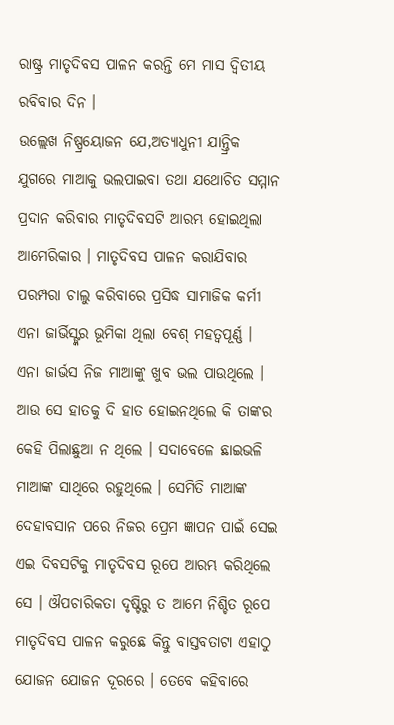ରାଷ୍ଟ୍ର ମାତୃଦିବସ ପାଳନ କରନ୍ତି ମେ ମାସ ଦ୍ୱିତୀୟ ରବିବାର ଦିନ ।
ଉଲ୍ଲେଖ ନିଷ୍ପ୍ରୟୋଜନ ଯେ,ଅତ୍ୟାଧୁନୀ ଯାନ୍ତ୍ରିକ ଯୁଗରେ ମାଆକୁ ଭଲପାଇବା ତଥା ଯଥୋଚିତ ସମ୍ମାନ ପ୍ରଦାନ କରିବାର ମାତୃଦିବସଟି ଆରମ୍ଭ ହୋଇଥିଲା ଆମେରିକାର । ମାତୃଦିବସ ପାଳନ କରାଯିବାର ପରମ୍ପରା ଚାଲୁ କରିବାରେ ପ୍ରସିଦ୍ଧ ସାମାଜିକ କର୍ମୀ ଏନା ଜାର୍ଭିସ୍ଙ୍କର ଭୂମିକା ଥିଲା ବେଶ୍ ମହତ୍ୱପୂର୍ଣ୍ଣ । ଏନା ଜାର୍ଭସ ନିଜ ମାଆଙ୍କୁ ଖୁବ ଭଲ ପାଉଥିଲେ । ଆଉ ସେ ହାତକୁ ଦି ହାତ ହୋଇନଥିଲେ କି ତାଙ୍କର କେହି ପିଲାଛୁଆ ନ ଥିଲେ । ସଦାବେଳେ ଛାଇଭଳି ମାଆଙ୍କ ସାଥିରେ ରହୁଥିଲେ । ସେମିତି ମାଆଙ୍କ ଦେହାବସାନ ପରେ ନିଜର ପ୍ରେମ ଜ୍ଞାପନ ପାଇଁ ସେଇ ଏଇ ଦିବସଟିକୁ ମାତୃଦିବସ ରୂପେ ଆରମ୍ଭ କରିଥିଲେ ସେ । ଔପଚାରିକତା ଦୃଷ୍ଟିରୁ ତ ଆମେ ନିଶ୍ଚିତ ରୂପେ ମାତୃଦିବସ ପାଳନ କରୁଛେ କିନ୍ତୁ ବାସ୍ତବତାଟା ଏହାଠୁ ଯୋଜନ ଯୋଜନ ଦୂରରେ । ତେବେ କହିବାରେ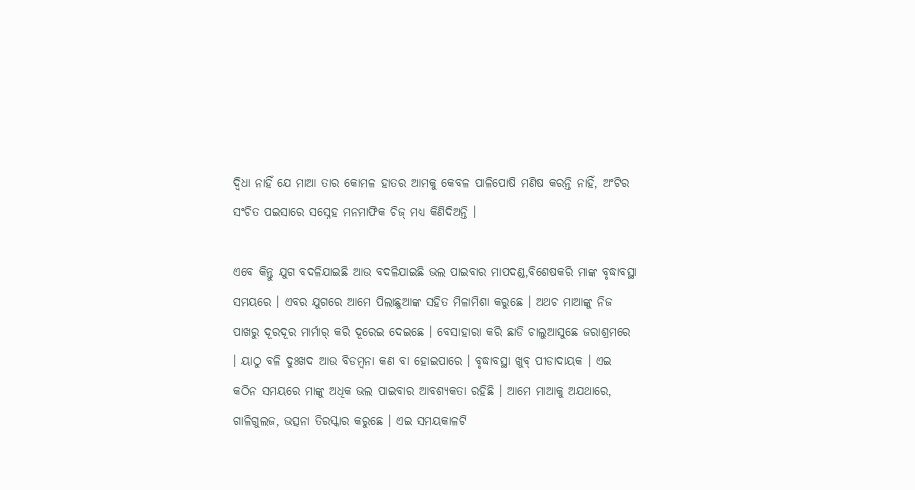ଦ୍ୱିଧା ନାହିଁ ଯେ ମାଆ ତାର କୋମଳ ହାତର ଆମକୁ କେବଳ ପାଳିପୋଷି ମଣିଷ କରନ୍ତି ନାହିଁ, ଅଂଟିର ସଂଚିତ ପଇସାରେ ସସ୍ନେହ ମନମାଫିକ ଚିଜ୍ ମଧ୍ୟ କିଣିଦିଅନ୍ତି ।

ଏବେ କିନ୍ତୁ ଯୁଗ ବଦଳିଯାଇଛି ଆଉ ବଦଳିଯାଇଛି ଭଲ ପାଇବାର ମାପଦଣ୍ଡ,ବିଶେଷକରି ମାଙ୍କ ବୃଦ୍ଧାବସ୍ଥା ସମୟରେ । ଏବର ଯୁଗରେ ଆମେ ପିଲାଛୁଆଙ୍କ ସହିତ ମିଳାମିଶା କରୁଛେ । ଅଥଚ ମାଆଙ୍କୁ ନିଜ ପାଖରୁ ଦୂରଦୂର ମାର୍ମାର୍ କରି ଦୂରେଇ ଦେଇଛେ । ବେସାହାରା କରି ଛାଡି ଚାଲୁଆସୁଛେ ଜରାଶ୍ରମରେ । ୟାଠୁ ବଳି ଦୁଃଖଦ ଆଉ ବିଡମ୍ବନା କଣ ବା ହୋଇପାରେ । ବୃଦ୍ଧାବସ୍ଥା ଖୁବ୍ ପୀଡାଦାୟକ । ଏଇ କଠିନ ସମୟରେ ମାଙ୍କୁ ଅଧିକ ଭଲ ପାଇବାର ଆବଶ୍ୟକତା ରହିଛି । ଆମେ ମାଆକୁ ଅଯଥାରେ, ଗାଳିଗୁଲଜ, ଭତ୍ସନା ତିରସ୍କାର କରୁଛେ । ଏଇ ସମୟକାଳଟି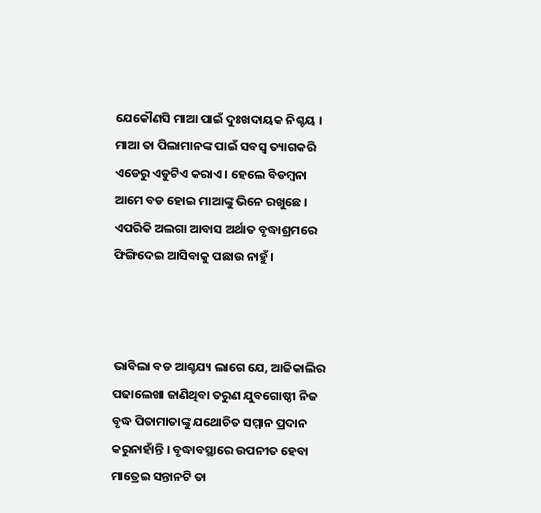ଯେକୌଣସି ମାଆ ପାଇଁ ଦୁଃଖଦାୟକ ନିଶ୍ଚୟ । ମାଆ ତା ପିଲାମାନଙ୍କ ପାଇଁ ସବସ୍ୱ ତ୍ୟାଗକରି ଏଡେରୁ ଏଡୁଟିଏ କରାଏ । ହେଲେ ବିଡମ୍ବନା ଆମେ ବଡ ହୋଇ ମାଆଙ୍କୁ ଭିନେ ରଖୁଛେ । ଏପରିକି ଅଲଗା ଆବାସ ଅର୍ଥାତ ବୃଦ୍ଧାଶ୍ରମରେ ଫିଙ୍ଗିଦେଇ ଆସିବାକୁ ପଛାଉ ନାହୁଁ ।



ଭାବିଲା ବଡ ଆଶ୍ଚଯ୍ୟ ଲାଗେ ଯେ, ଆଜିକାଲିର ପଢାଲେଖା ଜାଣିଥିବା ତରୁଣ ଯୁବଗୋଷ୍ଠୀ ନିଜ ବୃଦ୍ଧ ପିତାମାତାଙ୍କୁ ଯଥୋଚିତ ସମ୍ମାନ ପ୍ରଦାନ କରୁନାହାଁନ୍ତି । ବୃଦ୍ଧାବସ୍ଥାରେ ଉପନୀତ ହେବା ମାତ୍ରେଇ ସନ୍ତାନଟି ତା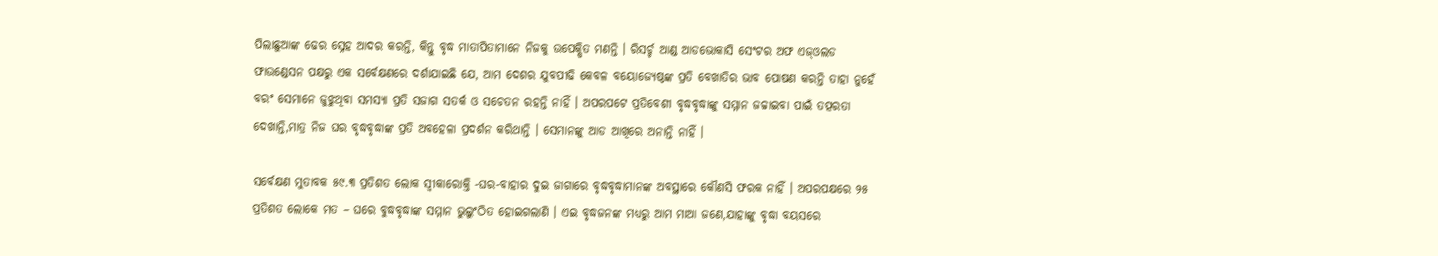ପିଲାଛୁଆଙ୍କ ଢେର ସ୍ନେହ ଆଦର କରନ୍ତି, କିନ୍ତୁ ବୃଦ୍ଧ ମାତାପିତାମାନେ ନିଜକୁ ଉପେକ୍ଷିତ ମଣନ୍ତି । ରିସର୍ଚ୍ଚ ଆଣ୍ଡ ଆଡଭୋକାସି ସେଂଟର ଅଫ ଏଜ୍ଓଲଡ ଫାଉଣ୍ଡେସନ ପକ୍ଷରୁ ଏକ ସର୍ବେକ୍ଷଣରେ ଦର୍ଶାଯାଇଛି ଯେ, ଆମ ଦେଶର ଯୁବପୀଢି କେବଳ ବୟୋଜ୍ୟେଷ୍ଠଙ୍କ ପ୍ରତି ବେଖାତିର ଭାବ ପୋଷଣ କରନ୍ତି ତାହା ନୁହେଁ ବରଂ ସେମାନେ ଜୁଝୁଥିବା ସମସ୍ୟା ପ୍ରତି ସଜାଗ ସତର୍କ ଓ ସଚେତନ ରହନ୍ତି ନାହିଁ । ଅପରପଟେ ପ୍ରତିବେଶୀ ବୃଦ୍ଧବୃଦ୍ଧାଙ୍କୁ ସମ୍ମାନ ଜଚ୍ଚାଇବା ପାଇଁ ତତ୍ପରତା ଦେଖାନ୍ତି,ମାତ୍ର ନିଜ ଘର ବୃଦ୍ଧବୃଦ୍ଧାଙ୍କ ପ୍ରତି ଅବହେଳା ପ୍ରଦର୍ଶନ କରିଥାନ୍ତି । ସେମାନଙ୍କୁ ଆଡ ଆଖିରେ ଅନାନ୍ତି ନାହିଁ ।

ସର୍ବେକ୍ଷଣ ମୁତାବକ ୫୯.୩ ପ୍ରତିଶତ ଲୋକ ସ୍ୱୀକାରୋକ୍ତି -ଘର-ବାହାର ଦୁଇ ଜାଗାରେ ବୃଦ୍ଧବୃଦ୍ଧାମାନଙ୍କ ଅବସ୍ଥାରେ କୌଣସି ଫରକ ନାହିଁ । ଅପରପକ୍ଷରେ ୨୫ ପ୍ରତିଶତ ଲୋକେ ମତ – ଘରେ ବୁଦ୍ଧବୃଦ୍ଧାଙ୍କ ସମ୍ମାନ ଭୁଲୁଂଠିତ ହୋଇଗଲାଣି । ଏଇ ବୃଦ୍ଧଜନଙ୍କ ମଧ୍ୟରୁ ଆମ ମାଆ ଜଣେ,ଯାହାଙ୍କୁ ବୃଦ୍ଧା ବୟସରେ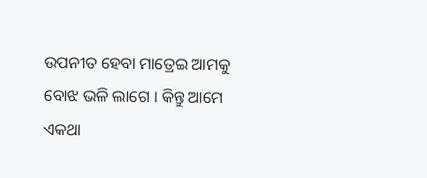ଉପନୀତ ହେବା ମାତ୍ରେଇ ଆମକୁ ବୋଝ ଭଳି ଲାଗେ । କିନ୍ତୁ ଆମେ ଏକଥା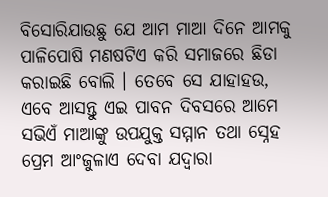ବିସୋରିଯାଉଛୁ ଯେ ଆମ ମାଆ ଦିନେ ଆମକୁ ପାଳିପୋଷି ମଣଷଟିଏ କରି ସମାଜରେ ଛିଡା କରାଇଛି ବୋଲି । ତେବେ ସେ ଯାହାହଉ, ଏବେ ଆସନ୍ତୁ ଏଇ ପାବନ ଦିବସରେ ଆମେ ସଭିଏଁ ମାଆଙ୍କୁ ଉପଯୁକ୍ତ ସମ୍ମାନ ତଥା ସ୍ନେହ ପ୍ରେମ ଆଂଜୁଳାଏ ଦେବା ଯଦ୍ୱାରା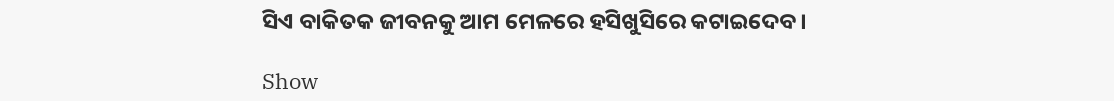ସିଏ ବାକିତକ ଜୀବନକୁ ଆମ ମେଳରେ ହସିଖୁସିରେ କଟାଇଦେବ ।

Show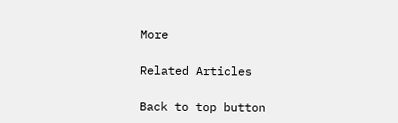More

Related Articles

Back to top button